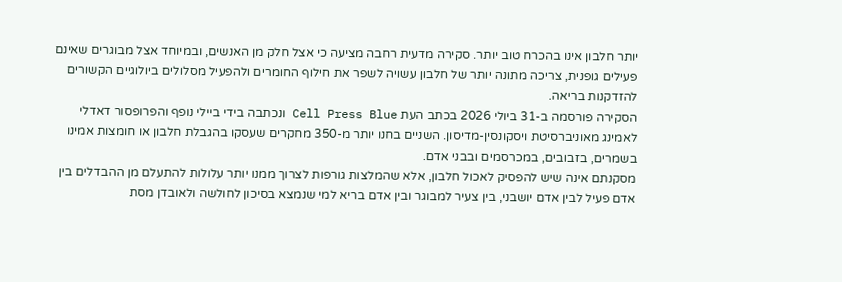יותר חלבון אינו בהכרח טוב יותר. סקירה מדעית רחבה מציעה כי אצל חלק מן האנשים, ובמיוחד אצל מבוגרים שאינם פעילים גופנית, צריכה מתונה יותר של חלבון עשויה לשפר את חילוף החומרים ולהפעיל מסלולים ביולוגיים הקשורים להזדקנות בריאה.
הסקירה פורסמה ב-31 ביולי 2026 בכתב העת Cell Press Blue ונכתבה בידי ביילי נופף והפרופסור דאדלי לאמינג מאוניברסיטת ויסקונסין-מדיסון. השניים בחנו יותר מ-350 מחקרים שעסקו בהגבלת חלבון או חומצות אמינו בשמרים, בזבובים, במכרסמים ובבני אדם.
מסקנתם אינה שיש להפסיק לאכול חלבון, אלא שהמלצות גורפות לצרוך ממנו יותר עלולות להתעלם מן ההבדלים בין אדם פעיל לבין אדם יושבני, בין צעיר למבוגר ובין אדם בריא למי שנמצא בסיכון לחולשה ולאובדן מסת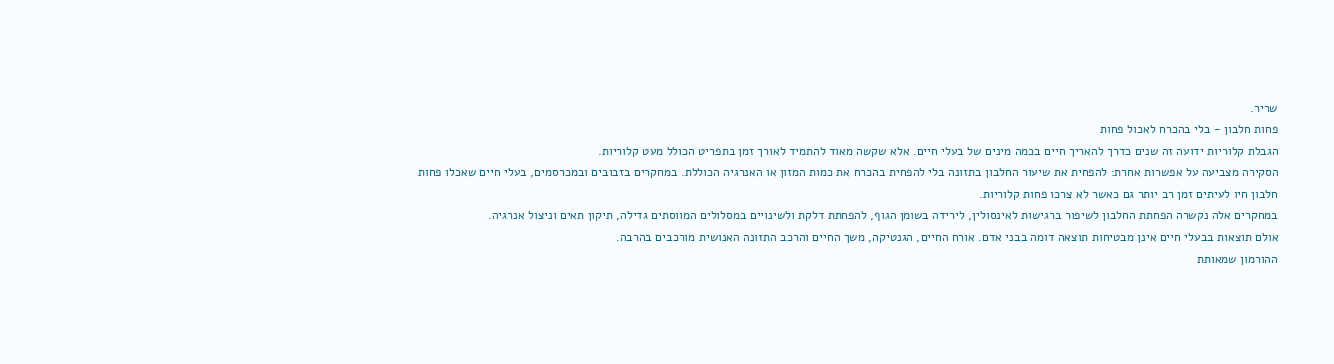שריר.
פחות חלבון - בלי בהכרח לאכול פחות
הגבלת קלוריות ידועה זה שנים כדרך להאריך חיים בכמה מינים של בעלי חיים. אלא שקשה מאוד להתמיד לאורך זמן בתפריט הכולל מעט קלוריות.
הסקירה מצביעה על אפשרות אחרת: להפחית את שיעור החלבון בתזונה בלי להפחית בהכרח את כמות המזון או האנרגיה הכוללת. במחקרים בזבובים ובמכרסמים, בעלי חיים שאכלו פחות חלבון חיו לעיתים זמן רב יותר גם כאשר לא צרכו פחות קלוריות.
במחקרים אלה נקשרה הפחתת החלבון לשיפור ברגישות לאינסולין, לירידה בשומן הגוף, להפחתת דלקת ולשינויים במסלולים המווסתים גדילה, תיקון תאים וניצול אנרגיה.
אולם תוצאות בבעלי חיים אינן מבטיחות תוצאה דומה בבני אדם. אורח החיים, הגנטיקה, משך החיים והרכב התזונה האנושית מורכבים בהרבה.
ההורמון שמאותת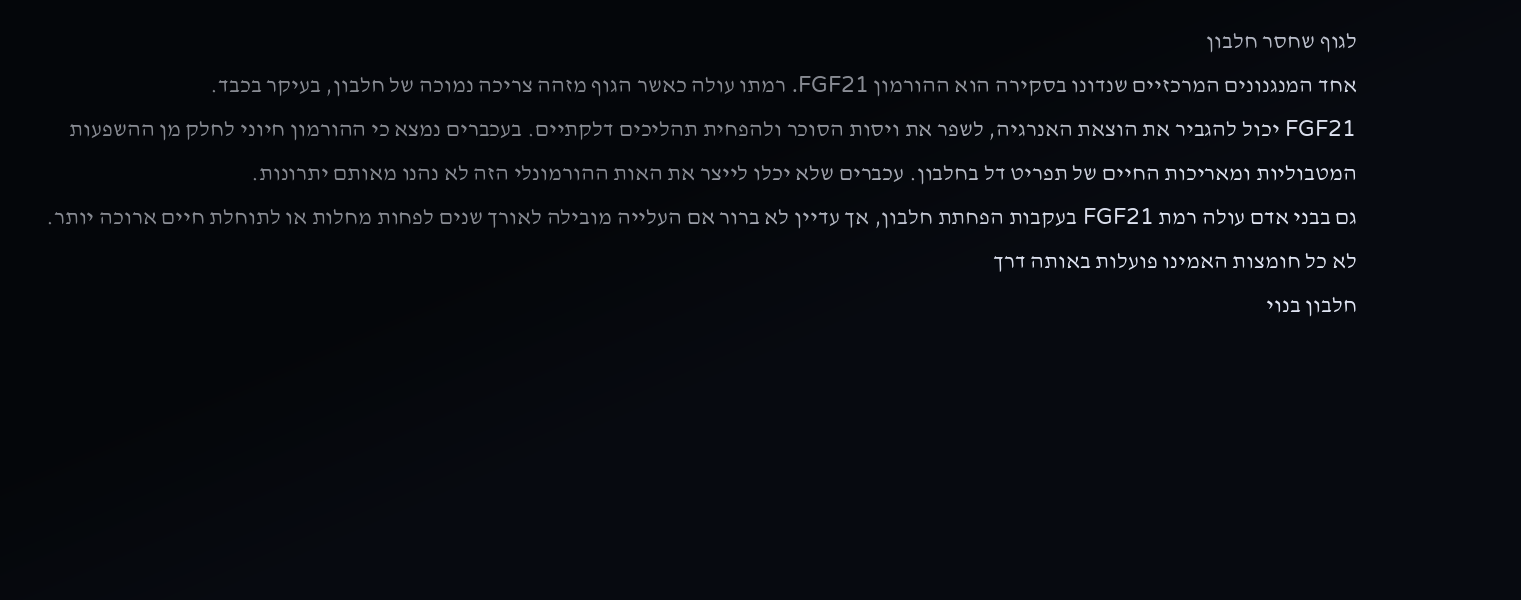לגוף שחסר חלבון
אחד המנגנונים המרכזיים שנדונו בסקירה הוא ההורמון FGF21. רמתו עולה כאשר הגוף מזהה צריכה נמוכה של חלבון, בעיקר בכבד.
FGF21 יכול להגביר את הוצאת האנרגיה, לשפר את ויסות הסוכר ולהפחית תהליכים דלקתיים. בעכברים נמצא כי ההורמון חיוני לחלק מן ההשפעות המטבוליות ומאריכות החיים של תפריט דל בחלבון. עכברים שלא יכלו לייצר את האות ההורמונלי הזה לא נהנו מאותם יתרונות.
גם בבני אדם עולה רמת FGF21 בעקבות הפחתת חלבון, אך עדיין לא ברור אם העלייה מובילה לאורך שנים לפחות מחלות או לתוחלת חיים ארוכה יותר.
לא כל חומצות האמינו פועלות באותה דרך
חלבון בנוי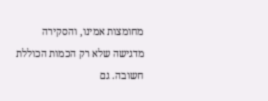מחומצות אמינו, והסקירה מדגישה שלא רק הכמות הכוללת חשובה. גם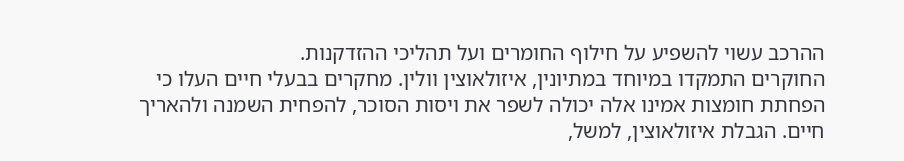ההרכב עשוי להשפיע על חילוף החומרים ועל תהליכי ההזדקנות.
החוקרים התמקדו במיוחד במתיונין, איזולאוצין וולין. מחקרים בבעלי חיים העלו כי הפחתת חומצות אמינו אלה יכולה לשפר את ויסות הסוכר, להפחית השמנה ולהאריך חיים. הגבלת איזולאוצין, למשל,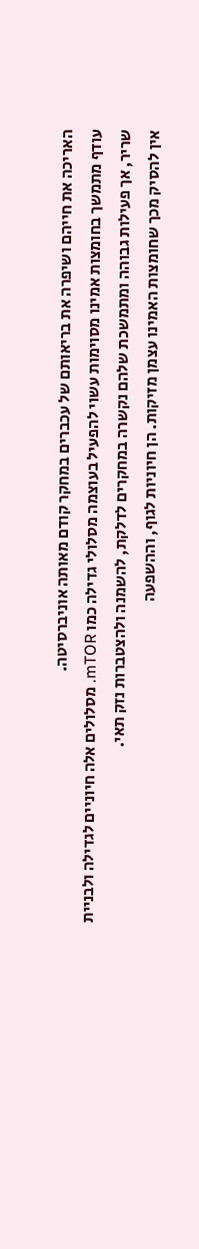האריכה את חייהם ושיפרה את בריאותם של עכברים במחקר קודם מאותה אוניברסיטה.
עודף מתמשך בחומצות אמינו מסוימות עשוי להפעיל בעוצמה מסלולי גדילה כמו mTOR. מסלולים אלה חיוניים לגדילה ולבניית שריר, אך פעילות גבוהה ומתמשכת שלהם נקשרה במחקרים לדלקת, להשמנה ולהצטברות נזק תאי.
אין להסיק מכך שחומצות האמינו עצמן מזיקות. הן חיוניות לגוף, וההשפעה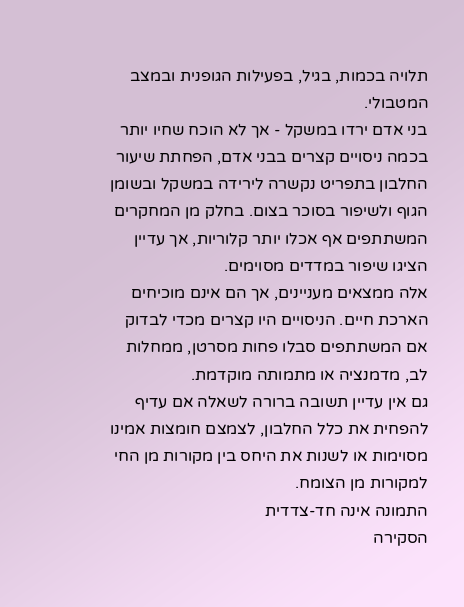תלויה בכמות, בגיל, בפעילות הגופנית ובמצב המטבולי.
בני אדם ירדו במשקל - אך לא הוכח שחיו יותר
בכמה ניסויים קצרים בבני אדם, הפחתת שיעור החלבון בתפריט נקשרה לירידה במשקל ובשומן הגוף ולשיפור בסוכר בצום. בחלק מן המחקרים המשתתפים אף אכלו יותר קלוריות, אך עדיין הציגו שיפור במדדים מסוימים.
אלה ממצאים מעניינים, אך הם אינם מוכיחים הארכת חיים. הניסויים היו קצרים מכדי לבדוק אם המשתתפים סבלו פחות מסרטן, ממחלות לב, מדמנציה או מתמותה מוקדמת.
גם אין עדיין תשובה ברורה לשאלה אם עדיף להפחית את כלל החלבון, לצמצם חומצות אמינו מסוימות או לשנות את היחס בין מקורות מן החי למקורות מן הצומח.
התמונה אינה חד-צדדית
הסקירה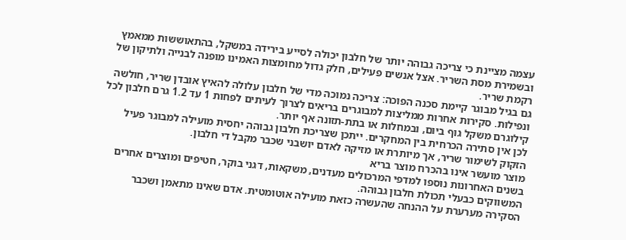עצמה מציינת כי צריכה גבוהה יותר של חלבון יכולה לסייע בירידה במשקל, בהתאוששות ממאמץ ובשמירת מסת השריר. אצל אנשים פעילים, חלק גדול מחומצות האמינו מופנה לבנייה ולתיקון של רקמת שריר.
גם בגיל מבוגר קיימת סכנה הפוכה: צריכה נמוכה מדי של חלבון עלולה להאיץ אובדן שריר, חולשה ונפילות. סקירות אחרות ממליצות למבוגרים בריאים לצרוך לעיתים לפחות 1 עד 1.2 גרם חלבון לכל קילוגרם משקל גוף ביום, ובמחלות או בתת-תזונה אף יותר.
לכן אין סתירה הכרחית בין המחקרים. ייתכן שצריכת חלבון גבוהה יחסית מועילה למבוגר פעיל הזקוק לשימור שריר, אך מיותרת או מזיקה לאדם יושבני שכבר מקבל די חלבון.
מוצר מועשר אינו בהכרח מוצר בריא
בשנים האחרונות נוספו למדפי המרכולים מעדנים, משקאות, דגני בוקר, חטיפים ומוצרים אחרים המשווקים כבעלי תכולת חלבון גבוהה.
הסקירה מערערת על ההנחה שהעשרה כזאת מועילה אוטומטית. אדם שאינו מתאמן ושכבר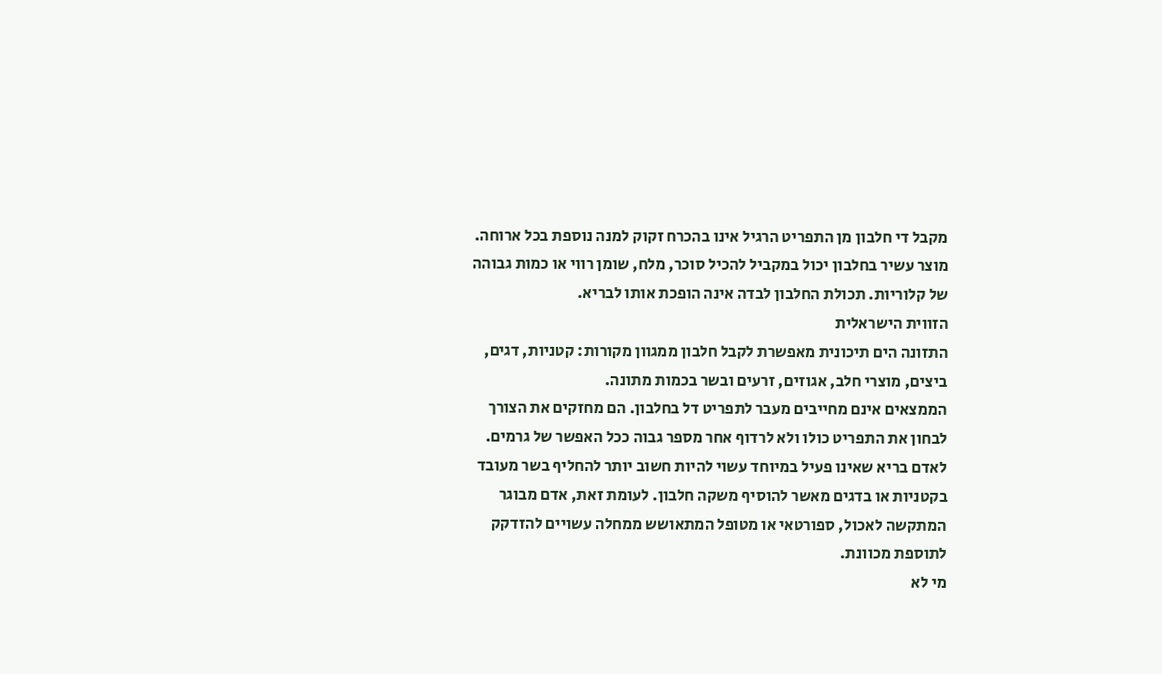מקבל די חלבון מן התפריט הרגיל אינו בהכרח זקוק למנה נוספת בכל ארוחה.
מוצר עשיר בחלבון יכול במקביל להכיל סוכר, מלח, שומן רווי או כמות גבוהה של קלוריות. תכולת החלבון לבדה אינה הופכת אותו לבריא.
הזווית הישראלית
התזונה הים תיכונית מאפשרת לקבל חלבון ממגוון מקורות: קטניות, דגים, ביצים, מוצרי חלב, אגוזים, זרעים ובשר בכמות מתונה.
הממצאים אינם מחייבים מעבר לתפריט דל בחלבון. הם מחזקים את הצורך לבחון את התפריט כולו ולא לרדוף אחר מספר גבוה ככל האפשר של גרמים.
לאדם בריא שאינו פעיל במיוחד עשוי להיות חשוב יותר להחליף בשר מעובד בקטניות או בדגים מאשר להוסיף משקה חלבון. לעומת זאת, אדם מבוגר המתקשה לאכול, ספורטאי או מטופל המתאושש ממחלה עשויים להזדקק לתוספת מכוונת.
מי לא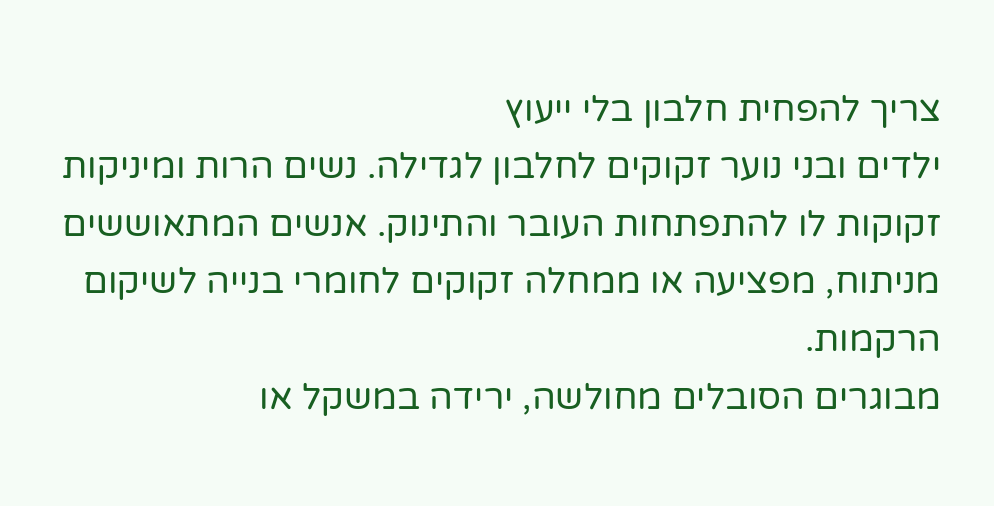צריך להפחית חלבון בלי ייעוץ
ילדים ובני נוער זקוקים לחלבון לגדילה. נשים הרות ומיניקות זקוקות לו להתפתחות העובר והתינוק. אנשים המתאוששים מניתוח, מפציעה או ממחלה זקוקים לחומרי בנייה לשיקום הרקמות.
מבוגרים הסובלים מחולשה, ירידה במשקל או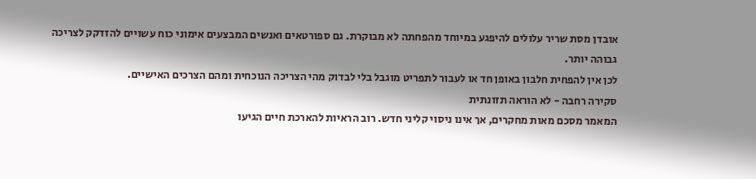אובדן מסת שריר עלולים להיפגע במיוחד מהפחתה לא מבוקרת. גם ספורטאים ואנשים המבצעים אימוני כוח עשויים להזדקק לצריכה גבוהה יותר.
לכן אין להפחית חלבון באופן חד או לעבור לתפריט מוגבל בלי לבדוק מהי הצריכה הנוכחית ומהם הצרכים האישיים.
סקירה רחבה - לא הוראה תזונתית
המאמר מסכם מאות מחקרים, אך אינו ניסוי קליני חדש. רוב הראיות להארכת חיים הגיעו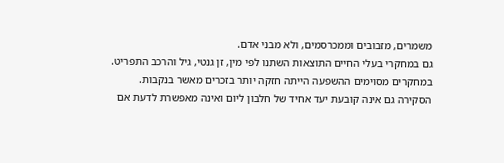משמרים, מזבובים וממכרסמים, ולא מבני אדם.
גם במחקרי בעלי החיים התוצאות השתנו לפי מין, זן גנטי, גיל והרכב התפריט. במחקרים מסוימים ההשפעה הייתה חזקה יותר בזכרים מאשר בנקבות.
הסקירה גם אינה קובעת יעד אחיד של חלבון ליום ואינה מאפשרת לדעת אם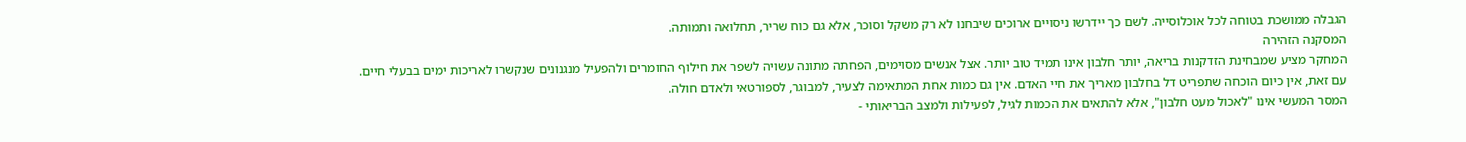הגבלה ממושכת בטוחה לכל אוכלוסייה. לשם כך יידרשו ניסויים ארוכים שיבחנו לא רק משקל וסוכר, אלא גם כוח שריר, תחלואה ותמותה.
המסקנה הזהירה
המחקר מציע שמבחינת הזדקנות בריאה, יותר חלבון אינו תמיד טוב יותר. אצל אנשים מסוימים, הפחתה מתונה עשויה לשפר את חילוף החומרים ולהפעיל מנגנונים שנקשרו לאריכות ימים בבעלי חיים.
עם זאת, אין כיום הוכחה שתפריט דל בחלבון מאריך את חיי האדם. אין גם כמות אחת המתאימה לצעיר, למבוגר, לספורטאי ולאדם חולה.
המסר המעשי אינו "לאכול מעט חלבון", אלא להתאים את הכמות לגיל, לפעילות ולמצב הבריאותי -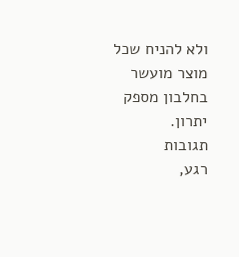ולא להניח שכל מוצר מועשר בחלבון מספק יתרון.
תגובות
רגע,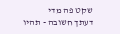שקט פה מדי
דעתך חשובה - תהיו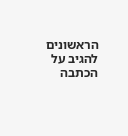הראשונים להגיב על הכתבה